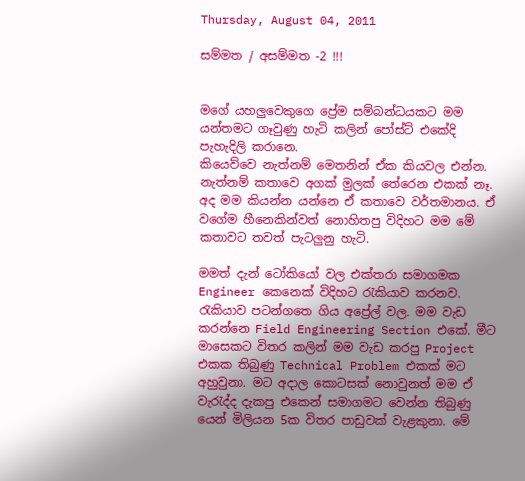Thursday, August 04, 2011

සම්මත / අසම්මත -2 !!!


මගේ යහලුවෙකුගෙ ප්‍රේම සම්බන්ධයකට මම යන්තමට ගෑවුණු හැටි කලින් පෝස්ට් එකේදි පැහැදිලි කරානෙ.
කියෙව්වෙ නැත්නම් මෙතනින් ඒක කියවල එන්න. නැත්නම් කතාවෙ අගක් මුලක් තේරෙන එකක් නෑ.
අද මම කියන්න යන්නෙ ඒ කතාවෙ වර්තමානය. ඒ වගේම හීනෙකින්වත් නොහිතපු විදිහට මම මේ කතාවට තවත් පැටලුනු හැටි.

මමත් දැන් ටෝකියෝ වල එක්තරා සමාගමක Engineer කෙනෙක් විදිහට රැකියාව කරනව. රැකියාව පටන්ගතෙ ගිය අප්‍රේල් වල. මම වැඩ කරන්නෙ Field Engineering Section එකේ. මීට මාසෙකට විතර කලින් මම වැඩ කරපු Project එකක තිබුණු Technical Problem එකක් මට අහුවුනා. මට අදාල කොටසක් නොවුනත් මම ඒ වැරැද්ද දැකපු එකෙන් සමාගමට වෙන්න තිබුණු යෙන් මිලියන 5ක විතර පාඩුවක් වැළකුනා. මේ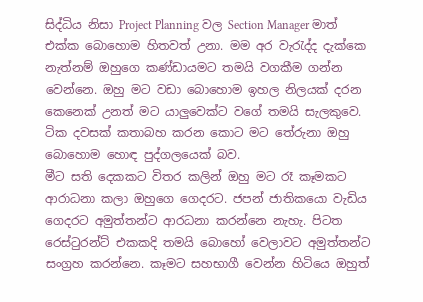සිද්ධිය නිසා Project Planning වල Section Manager මාත් එක්ක බොහොම හිතවත් උනා. මම අර වැරැද්ද දැක්කෙ නැත්නම් ඔහුගෙ කණ්ඩායමට තමයි වගකීම ගන්න වෙන්නෙ. ඔහු මට වඩා බොහොම ඉහල නිලයක් දරන කෙනෙක් උනත් මට යාලුවෙක්ට වගේ තමයි සැලකුවෙ. ටික දවසක් කතාබහ කරන කොට මට තේරුනා ඔහු බොහොම හොඳ පුද්ගලයෙක් බව.
මීට සති දෙකකට විතර කලින් ඔහු මට රෑ කෑමකට ආරාධනා කලා ඔහුගෙ ගෙදරට. ජපන් ජාතිකයො වැඩිය ගෙදරට අමුත්තන්ට ආරධනා කරන්නෙ නැහැ. පිටත රෙස්ටුරන්ට් එකකදි තමයි බොහෝ වෙලාවට අමුත්තන්ට සංග්‍රහ කරන්නෙ. කෑමට සහභාගී වෙන්න හිටියෙ ඔහුත්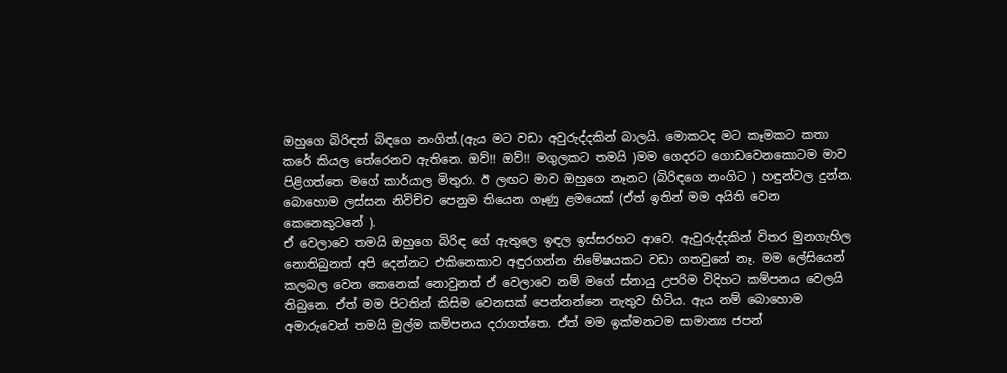ඔහුගෙ බිරිඳත් බිඳගෙ නංගිත්.(ඇය මට වඩා අවුරුද්දකින් බාලයි. මොකටද මට කෑමකට කතා කරේ කියල තේරෙනව ඇතිනෙ. ඔව්!! ඔව්!! මගුලකට තමයි )මම ගෙදරට ගොඩවෙනකොටම මාව පිළිගත්තෙ මගේ කාර්යාල මිතුරා. ඊ ලඟට මාව ඔහුගෙ නෑනට (බිරිඳගෙ නංගිට ) හඳුන්වල දුන්න. බොහොම ලස්සන නිවිච්ච පෙනුම තියෙන ගෑණු ළමයෙක් (ඒත් ඉතින් මම අයිති වෙන කෙනෙකුටනේ ).
ඒ වෙලාවෙ තමයි ඔහුගෙ බිරිඳ ගේ ඇතුලෙ ඉඳල ඉස්සරහට ආවෙ. ඇවුරුද්දකින් විතර මුනගැහිල නොතිබුනත් අපි දෙන්නට එකිනෙකාව අඳුරගන්න නිමේෂයකට වඩා ගතවුනේ නෑ. මම ලේසියෙන් කලබල වෙන කෙනෙක් නොවුනත් ඒ වෙලාවෙ නම් මගේ ස්නායු උපරිම විදිහට කම්පනය වෙලයි තිබුනෙ. ඒත් මම පිටතින් කිසිම වෙනසක් පෙන්නන්නෙ නැතුව හිටිය. ඇය නම් බොහොම අමාරුවෙන් තමයි මුල්ම කම්පනය දරාගත්තෙ. ඒත් මම ඉක්මනටම සාමාන්‍ය ජපන්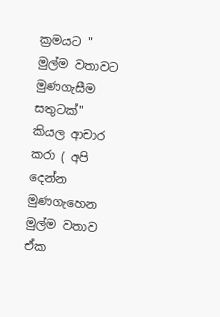ක්‍රමයට " මුල්ම වතාවට මුණගැසීම සතුටක්" කියල ආචාර කරා ( අපි දෙන්න මුණගැහෙන මුල්ම වතාව ඒක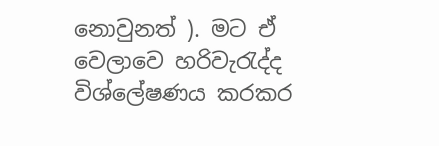නොවුනත් ). මට ඒ වෙලාවෙ හරිවැරැද්ද විශ්ලේෂණය කරකර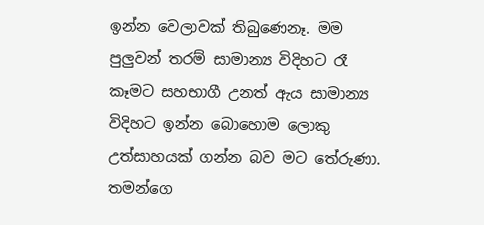ඉන්න වෙලාවක් තිබුණෙනෑ. මම පුලුවන් තරම් සාමාන්‍ය විදිහට රෑ කෑමට සහභාගී උනත් ඇය සාමාන්‍ය විදිහට ඉන්න බොහොම ලොකු උත්සාහයක් ගන්න බව මට තේරුණා. තමන්ගෙ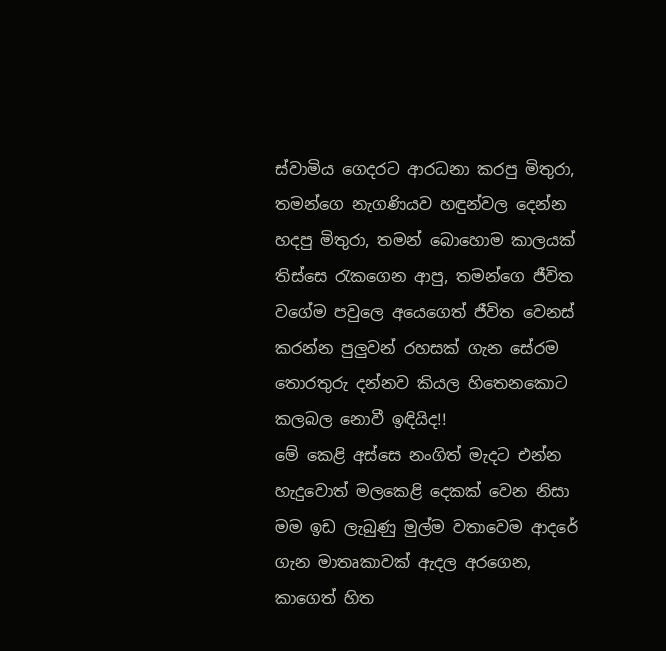ස්වාමිය ගෙදරට ආරධනා කරපු මිතුරා, තමන්ගෙ නැගණියව හඳුන්වල දෙන්න හදපු මිතුරා, තමන් බොහොම කාලයක් තිස්සෙ රැකගෙන ආපු, තමන්ගෙ ජීවිත වගේම පවුලෙ අයෙගෙත් ජීවිත වෙනස් කරන්න පුලුවන් රහසක් ගැන සේරම තොරතුරු දන්නව කියල හිතෙනකොට කලබල නොවී ඉඳියිද!!
මේ කෙළි අස්සෙ නංගිත් මැදට එන්න හැදුවොත් මලකෙළි දෙකක් වෙන නිසා මම ඉඩ ලැබුණු මුල්ම වතාවෙම ආදරේ ගැන මාතෘකාවක් ඇදල අරගෙන, කාගෙත් හිත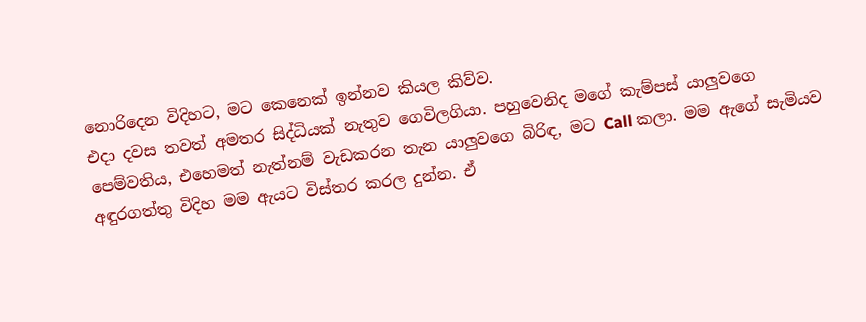නොරිදෙන විදිහට, මට කෙනෙක් ඉන්නව කියල කිව්ව.
එදා දවස තවත් අමතර සිද්ධියක් නැතුව ගෙවිලගියා. පහුවෙනිද මගේ කැම්පස් යාලුවගෙ පෙම්වතිය, එහෙමත් නැත්නම් වැඩකරන තැන යාලුවගෙ බිරිඳ, මට Call කලා. මම ඇගේ සැමියව අඳුරගත්තු විදිහ මම ඇයට විස්තර කරල දුන්න. ඒ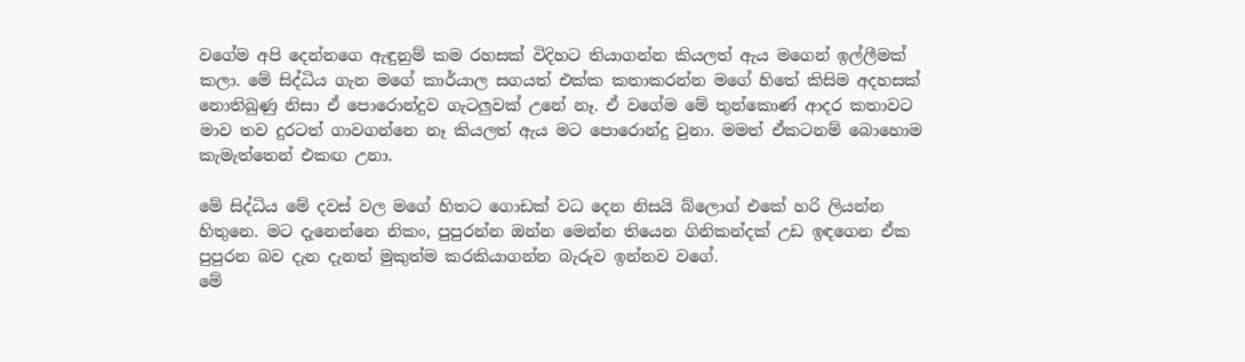වගේම අපි දෙන්නගෙ ඇඳුනුම් කම රහසක් විදිහට තියාගන්න කියලත් ඇය මගෙන් ඉල්ලීමක් කලා. මේ සිද්ධිය ගැන මගේ කාර්යාල සගයත් එක්ක කතාකරන්න මගේ හිතේ කිසිම අදහසක් නොතිබුණු නිසා ඒ පොරොන්දුව ගැටලුවක් උනේ නෑ. ඒ වගේම මේ තුන්කොණ් ආදර කතාවට මාව තව දුරටත් ගාවගන්නෙ නෑ කියලත් ඇය මට පොරොන්දු වුනා. මමත් ඒකටනම් බොහොම කැමැත්තෙන් එකඟ උනා.

මේ සිද්ධිය මේ දවස් වල මගේ හිතට ගොඩක් වධ දෙන නිසයි බ්ලොග් එකේ හරි ලියන්න හිතුනෙ. මට දැනෙන්නෙ නිකං, පුපුරන්න ඔන්න මෙන්න තියෙන ගිනිකන්දක් උඩ ඉඳගෙන ඒක පුපුරන බව දැන දැනත් මුකුත්ම කරකියාගන්න බැරුව ඉන්නව වගේ.
මේ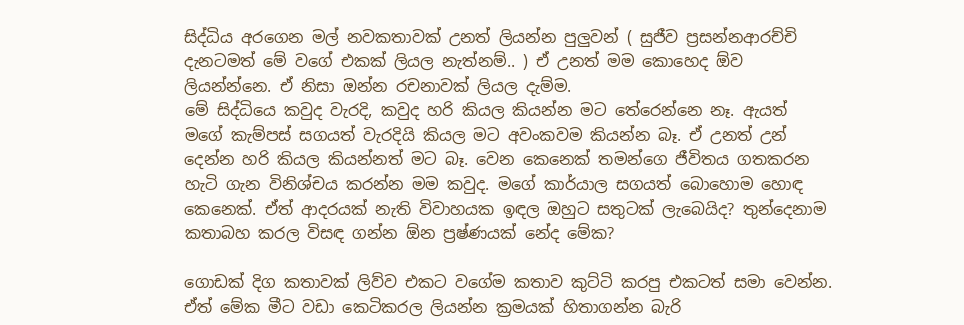සිද්ධිය අරගෙන මල් නවකතාවක් උනත් ලියන්න පුලුවන් ( සුජීව ප්‍රසන්නආරච්චි දැනටමත් මේ වගේ එකක් ලියල නැත්නම්.. ) ඒ උනත් මම කොහෙද ඕව ලියන්න්නෙ. ඒ නිසා ඔන්න රචනාවක් ලියල දැම්ම.
මේ සිද්ධියෙ කවුද වැරදි, කවුද හරි කියල කියන්න මට තේරෙන්නෙ නෑ. ඇයත් මගේ කැම්පස් සගයත් වැරදියි කියල මට අවංකවම කියන්න බෑ. ඒ උනත් උන් දෙන්න හරි කියල කියන්නත් මට බෑ. වෙන කෙනෙක් තමන්ගෙ ජීවිතය ගතකරන හැටි ගැන විනිශ්චය කරන්න මම කවුද. මගේ කාර්යාල සගයත් බොහොම හොඳ කෙනෙක්. ඒත් ආදරයක් නැති විවාහයක ඉඳල ඔහුට සතුටක් ලැබෙයිද? තුන්දෙනාම කතාබහ කරල විසඳ ගන්න ඕන ප්‍රෂ්ණයක් නේද මේක?

ගොඩක් දිග කතාවක් ලිව්ව එකට වගේම කතාව කුට්ටි කරපු එකටත් සමා වෙන්න. ඒත් මේක මීට වඩා කෙටිකරල ලියන්න ක්‍රමයක් හිතාගන්න බැරි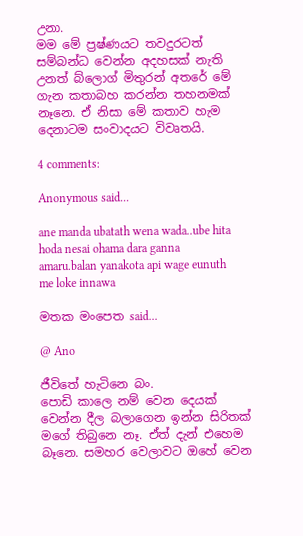උනා.
මම මේ ප්‍රෂ්ණයට තවදුරටත් සම්බන්ධ වෙන්න අදහසක් නැති උනත් බ්ලොග් මිතුරන් අතරේ මේ ගැන කතාබහ කරන්න තහනමක් නෑනෙ. ඒ නිසා මේ කතාව හැම දෙනාටම සංවාදයට විවෘතයි.

4 comments:

Anonymous said...

ane manda ubatath wena wada..ube hita hoda nesai ohama dara ganna amaru.balan yanakota api wage eunuth me loke innawa

මතක මංපෙත said...

@ Ano

ජීවිතේ හැටිනෙ බං.
පොඩි කාලෙ නම් වෙන දෙයක් වෙන්න දීල බලාගෙන ඉන්න සිරිතක් මගේ තිබුනෙ නෑ. ඒත් දැන් එහෙම බෑනෙ. සමහර වෙලාවට ඔහේ වෙන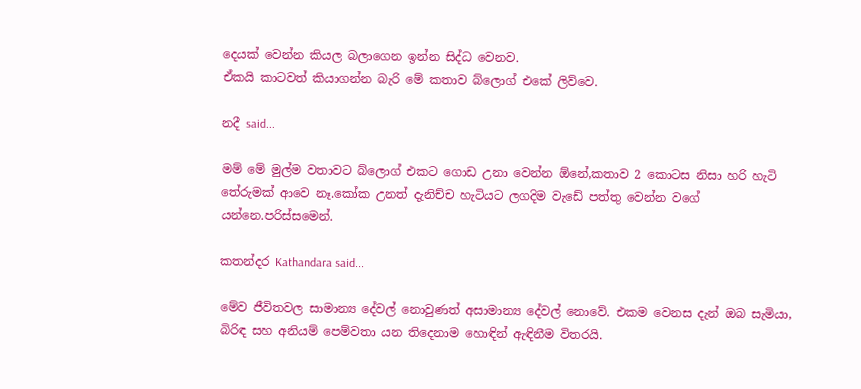දෙයක් වෙන්න කියල බලාගෙන ඉන්න සිද්ධ වෙනව.
ඒකයි කාටවත් කියාගන්න බැරි මේ කතාව බ්ලොග් එකේ ලිව්වෙ.

නදී said...

මම් මේ මුල්ම වතාවට බ්ලොග් එකට ගොඩ උනා වෙන්න ඕනේ,කතාව 2 කොටස නිසා හරි හැටි තේරුමක් ආවෙ නෑ.කෝක උනත් දැනිච්ච හැටියට ලගදිම වැඩේ පත්තු වෙන්න වගේ යන්නෙ.පරිස්සමෙන්.

කතන්දර Kathandara said...

මේව ජීවිතවල සාමාන්‍ය දේවල් නොවුණත් අසාමාන්‍ය දේවල් නොවේ. එකම වෙනස දැන් ඔබ සැමියා, බිරිඳ සහ අනියම් පෙම්වතා යන තිදෙනාම හොඳින් ඇඳිනීම විතරයි.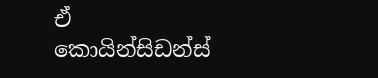ඒ කොයින්සිඩන්ස්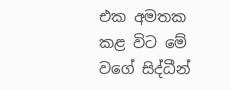එක අමතක කළ විට මේ වගේ සිද්ධීන්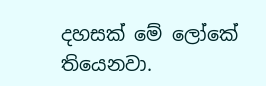දහසක් මේ ලෝකේ තියෙනවා.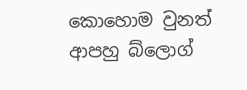කොහොම වුනත් ආපහු බ්ලොග්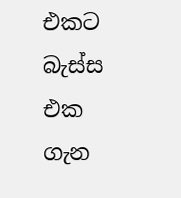එකට බැස්ස එක ගැන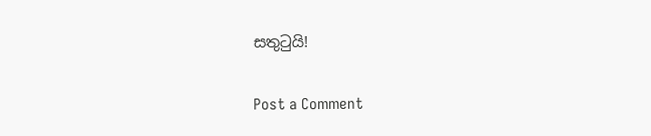සතුටුයි!

Post a Comment